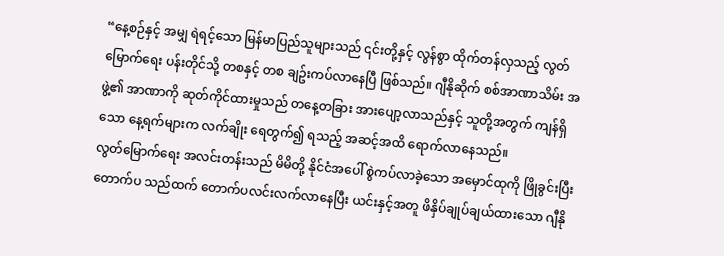“နေ့စဉ်နှင့် အမျှ ရဲရင့်သော မြန်မာပြည်သူများသည် ၎င်းတို့နှင့် လွန်စွာ ထိုက်တန်လှသည့် လွတ်မြောက်ရေး ပန်းတိုင်သို့ တစနှင့် တစ ချဥ်းကပ်လာနေပြီ ဖြစ်သည်။ ဂျီနိုဆိုက် စစ်အာဏာသိမ်း အဖွဲ့၏ အာဏာကို ဆုတ်ကိုင်ထားမှုသည် တနေ့တခြား အားပျော့လာသည်နှင့် သူတို့အတွက် ကျန်ရှိသော နေ့ရက်များက လက်ချိုး ရေတွက်၍ ရသည့် အဆင့်အထိ ရောက်လာနေသည်။
လွတ်မြောက်ရေး အလင်းတန်းသည် မိမိတို့ နိုင်ငံအပေါ် စွဲကပ်လာခဲ့သော အမှောင်ထုကို ဖြိုခွင်းပြီး တောက်ပ သည်ထက် တောက်ပလင်းလက်လာနေပြီး ယင်းနှင့်အတူ ဖိနှိပ်ချုပ်ချယ်ထားသော ဂျီနို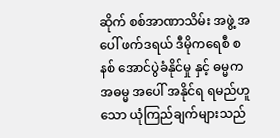ဆိုက် စစ်အာဏာသိမ်း အဖွဲ့ အပေါ် ဖက်ဒရယ် ဒီမိုကရေစီ စနစ် အောင်ပွဲခံနိုင်မှု နှင့် ဓမ္မက အဓမ္မ အပေါ် အနိုင်ရ ရမည်ဟူသော ယုံကြည်ချက်များသည်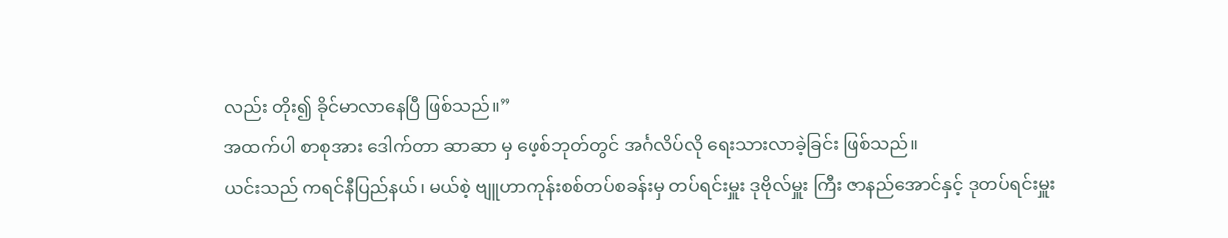လည်း တိုး၍ ခိုင်မာလာနေပြီ ဖြစ်သည်။”
အထက်ပါ စာစုအား ဒေါက်တာ ဆာဆာ မှ ဖေ့စ်ဘုတ်တွင် အင်္ဂလိပ်လို ရေးသားလာခဲ့ခြင်း ဖြစ်သည်။
ယင်းသည် ကရင်နီပြည်နယ်၊ မယ်စဲ့ ဗျူဟာကုန်းစစ်တပ်စခန်းမှ တပ်ရင်းမှူး ဒုဗိုလ်မှူး ကြီး ဇာနည်အောင်နှင့် ဒုတပ်ရင်းမှူး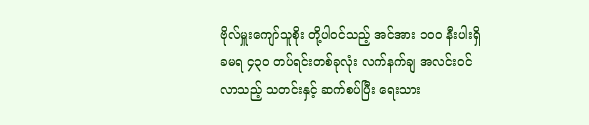ဗိုလ်မှူးကျော်သူစိုး တို့ပါဝင်သည့် အင်အား ၁၀၀ နီးပါးရှိ ခမရ ၄၃၀ တပ်ရင်းတစ်ခုလုံး လက်နက်ချ အလင်းဝင် လာသည့် သတင်းနှင့် ဆက်စပ်ပြီး ရေးသား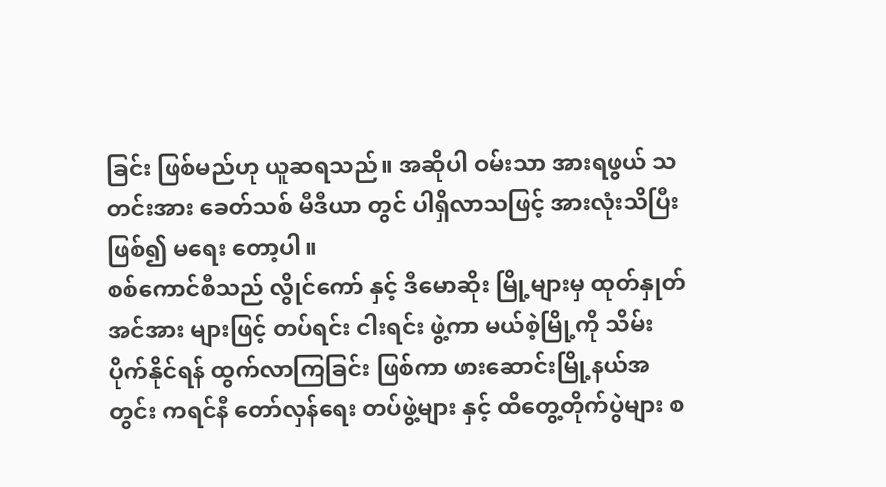ခြင်း ဖြစ်မည်ဟု ယူဆရသည်။ အဆိုပါ ဝမ်းသာ အားရဖွယ် သတင်းအား ခေတ်သစ် မီဒီယာ တွင် ပါရှိလာသဖြင့် အားလုံးသိပြီး ဖြစ်၍ မရေး တော့ပါ။
စစ်ကောင်စီသည် လွိုင်ကော် နှင့် ဒီမောဆိုး မြို့များမှ ထုတ်နှုတ် အင်အား များဖြင့် တပ်ရင်း ငါးရင်း ဖွဲ့ကာ မယ်စဲ့မြို့ကို သိမ်းပိုက်နိုင်ရန် ထွက်လာကြခြင်း ဖြစ်ကာ ဖားဆောင်းမြို့နယ်အတွင်း ကရင်နီ တော်လှန်ရေး တပ်ဖွဲ့များ နှင့် ထိတွေ့တိုက်ပွဲများ စ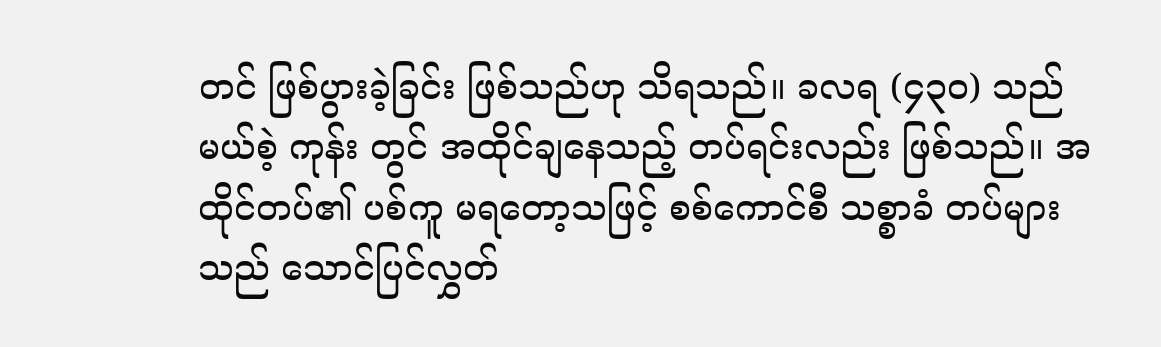တင် ဖြစ်ပွားခဲ့ခြင်း ဖြစ်သည်ဟု သိရသည်။ ခလရ (၄၃၀) သည် မယ်စဲ့ ကုန်း တွင် အထိုင်ချနေသည့် တပ်ရင်းလည်း ဖြစ်သည်။ အထိုင်တပ်၏ ပစ်ကူ မရတော့သဖြင့် စစ်ကောင်စီ သစ္စာခံ တပ်များသည် သောင်ပြင်လွှတ်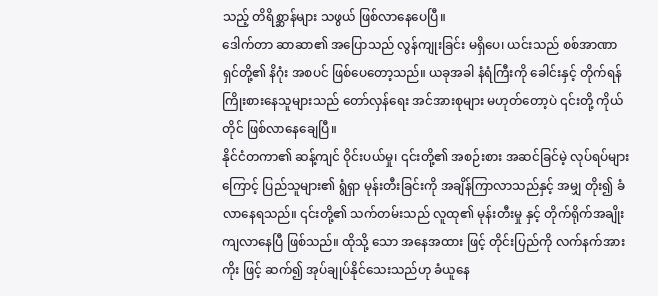သည့် တိရိစ္ဆာန်များ သဖွယ် ဖြစ်လာနေပေပြီ။
ဒေါက်တာ ဆာဆာ၏ အပြောသည် လွန်ကျုးခြင်း မရှိပေ၊ ယင်းသည် စစ်အာဏာရှင်တို့၏ နိဂုံး အစပင် ဖြစ်ပေတော့သည်။ ယခုအခါ နံရံကြီးကို ခေါင်းနှင့် တိုက်ရန် ကြိုးစားနေသူများသည် တော်လှန်ရေး အင်အားစုများ မဟုတ်တော့ပဲ ၎င်းတို့ ကိုယ်တိုင် ဖြစ်လာနေချေပြီ။
နိုင်ငံတကာ၏ ဆန့်ကျင် ဝိုင်းပယ်မှု၊ ၎င်းတို့၏ အစဉ်းစား အဆင်ခြင်မဲ့ လုပ်ရပ်များ ကြောင့် ပြည်သူများ၏ ရွံရှာ မုန်းတီးခြင်းကို အချိန်ကြာလာသည်နှင့် အမျှ တိုး၍ ခံလာနေရသည်။ ၎င်းတို့၏ သက်တမ်းသည် လူထု၏ မုန်းတီးမှု နှင့် တိုက်ရိုက်အချိုးကျလာနေပြီ ဖြစ်သည်။ ထိုသို့ သော အနေအထား ဖြင့် တိုင်းပြည်ကို လက်နက်အားကိုး ဖြင့် ဆက်၍ အုပ်ချုပ်နိုင်သေးသည်ဟု ခံယူနေ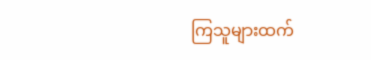ကြသူများထက်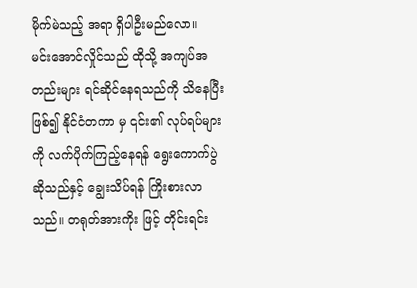မိုက်မဲသည့် အရာ ရှိပါဦးမည်လော။
မင်းအောင်လှိုင်သည် ထိုသို့ အကျပ်အတည်းများ ရင်ဆိုင်နေရသည်ကို သိနေပြီး ဖြစ်၍ နိုင်ငံတကာ မှ ၎င်း၏ လုပ်ရပ်များကို လက်ပိုက်ကြည့်နေရန် ရွေးကောက်ပွဲ ဆိုသည်နှင့် ချွေးသိပ်ရန် ကြိုးစားလာသည်။ တရုတ်အားကိုး ဖြင့် တိုင်းရင်း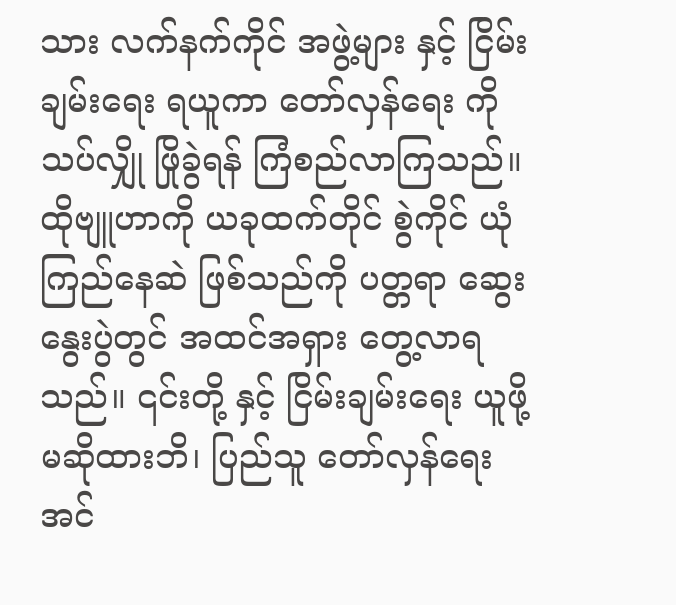သား လက်နက်ကိုင် အဖွဲ့များ နှင့် ငြိမ်းချမ်းရေး ရယူကာ တော်လှန်ရေး ကို သပ်လျှို ဖြိုခွဲရန် ကြံစည်လာကြသည်။ ထိုဗျူဟာကို ယခုထက်တိုင် စွဲကိုင် ယုံကြည်နေဆဲ ဖြစ်သည်ကို ပတ္တရာ ဆွေးနွေးပွဲတွင် အထင်အရှား တွေ့လာရသည်။ ၎င်းတို့ နှင့် ငြိမ်းချမ်းရေး ယူဖို့ မဆိုထားဘိ၊ ပြည်သူ တော်လှန်ရေး အင်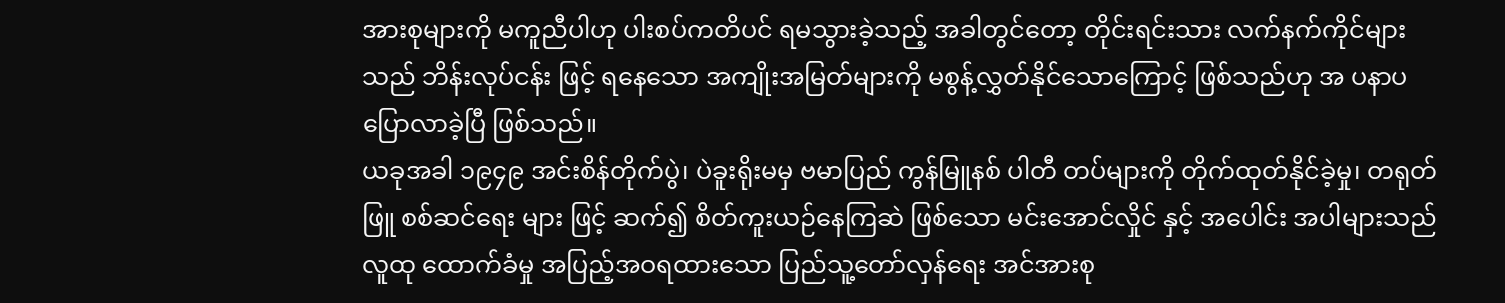အားစုများကို မကူညီပါဟု ပါးစပ်ကတိပင် ရမသွားခဲ့သည့် အခါတွင်တော့ တိုင်းရင်းသား လက်နက်ကိုင်များသည် ဘိန်းလုပ်ငန်း ဖြင့် ရနေသော အကျိုးအမြတ်များကို မစွန့်လွှတ်နိုင်သောကြောင့် ဖြစ်သည်ဟု အ ပနာပ ပြောလာခဲ့ပြီ ဖြစ်သည်။
ယခုအခါ ၁၉၄၉ အင်းစိန်တိုက်ပွဲ၊ ပဲခူးရိုးမမှ ဗမာပြည် ကွန်မြူနစ် ပါတီ တပ်များကို တိုက်ထုတ်နိုင်ခဲ့မှု၊ တရုတ်ဖြူ စစ်ဆင်ရေး များ ဖြင့် ဆက်၍ စိတ်ကူးယဉ်နေကြဆဲ ဖြစ်သော မင်းအောင်လှိုင် နှင့် အပေါင်း အပါများသည် လူထု ထောက်ခံမှု အပြည့်အဝရထားသော ပြည်သူ့တော်လှန်ရေး အင်အားစု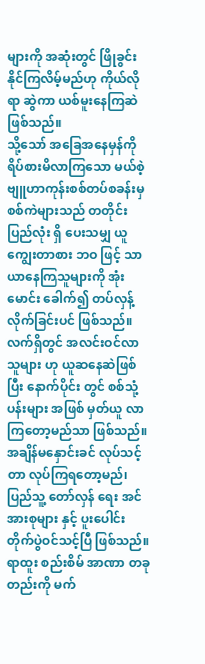များကို အဆုံးတွင် ဖြိုခွင်းနိုင်ကြလိမ့်မည်ဟု ကိုယ်လိုရာ ဆွဲကာ ယစ်မူးနေကြဆဲ ဖြစ်သည်။
သို့သော် အခြေအနေမှန်ကို ရိပ်စားမိလာကြသော မယ်စဲ့ ဗျူဟာကုန်းစစ်တပ်စခန်းမှ စစ်ကဲများသည် တတိုင်းပြည်လုံး ရှိ ပေးသမျှ ယူ ကျွေးတာစား ဘဝ ဖြင့် သာယာနေကြသူများကို အုံးမောင်း ခေါက်၍ တပ်လှန့်လိုက်ခြင်းပင် ဖြစ်သည်။
လက်ရှိတွင် အလင်းဝင်လာသူများ ဟု ယူဆနေဆဲဖြစ်ပြီး နောက်ပိုင်း တွင် စစ်သုံ့ပန်းများ အဖြစ် မှတ်ယူ လာကြတော့မည်သာ ဖြစ်သည်။ အချိန်မနှောင်းခင် လုပ်သင့်တာ လုပ်ကြရတော့မည်၊ ပြည်သူ့ တော်လှန် ရေး အင်အားစုများ နှင့် ပူးပေါင်း တိုက်ပွဲဝင်သင့်ပြီ ဖြစ်သည်။
ရာထူး စည်းစိမ် အာဏာ တခုတည်းကို မက်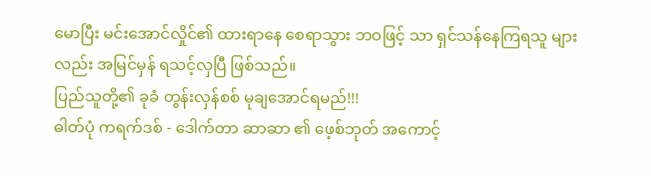မောပြီး မင်းအောင်လှိုင်၏ ထားရာနေ စေရာသွား ဘဝဖြင့် သာ ရှင်သန်နေကြရသူ များ လည်း အမြင်မှန် ရသင့်လှပြီ ဖြစ်သည်။
ပြည်သူတို့၏ ခုခံ တွန်းလှန်စစ် မုချအောင်ရမည်!!!
ဓါတ်ပုံ ကရက်ဒစ် - ဒေါက်တာ ဆာဆာ ၏ ဖေ့စ်ဘုတ် အကောင့်